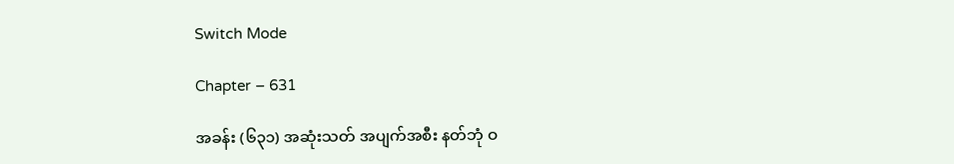Switch Mode

Chapter – 631

အခန်း (၆၃၁) အဆုံးသတ် အပျက်အစီး နတ်ဘုံ ဝ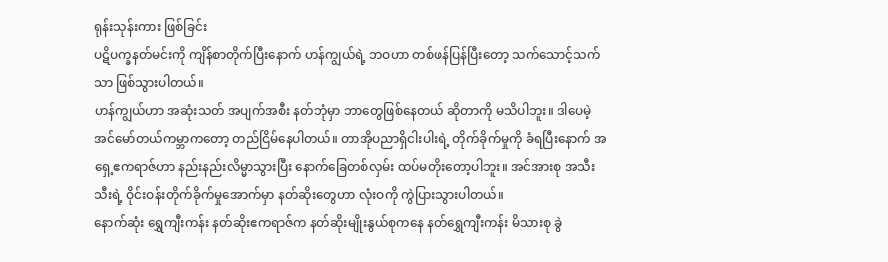ရုန်းသုန်းကား ဖြစ်ခြင်း
ပဋိပက္ခနတ်မင်းကို ကျိန်စာတိုက်ပြီးနောက် ဟန်ကျွယ်ရဲ့ ဘဝဟာ တစ်ဖန်ပြန်ပြီးတော့ သက်သောင့်သက်သာ ဖြစ်သွားပါတယ်။
ဟန်ကျွယ်ဟာ အဆုံးသတ် အပျက်အစီး နတ်ဘုံမှာ ဘာတွေဖြစ်နေတယ် ဆိုတာကို မသိပါဘူး။ ဒါပေမဲ့ အင်မော်တယ်ကမ္ဘာကတော့ တည်ငြိမ်နေပါတယ်။ တာအိုပညာရှိငါးပါးရဲ့ တိုက်ခိုက်မှုကို ခံရပြီးနောက် အရှေ့ဧကရာဇ်ဟာ နည်းနည်းလိမ္မာသွားပြီး နောက်ခြေတစ်လှမ်း ထပ်မတိုးတော့ပါဘူး။ အင်အားစု အသီးသီးရဲ့ ဝိုင်းဝန်းတိုက်ခိုက်မှုအောက်မှာ နတ်ဆိုးတွေဟာ လုံးဝကို ကွဲပြားသွားပါတယ်။
နောက်ဆုံး ရွှေကျီးကန်း နတ်ဆိုးဧကရာဇ်က နတ်ဆိုးမျိုးနွယ်စုကနေ နတ်ရွှေကျီးကန်း မိသားစု ခွဲ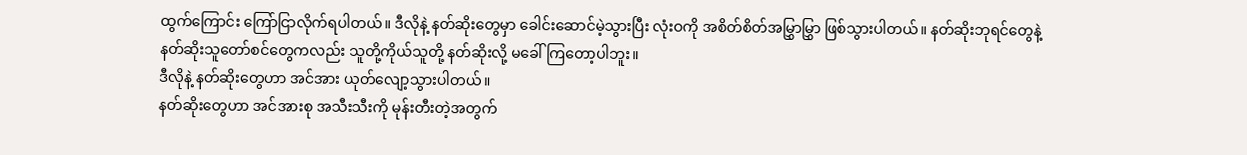ထွက်ကြောင်း ကြော်ငြာလိုက်ရပါတယ်။ ဒီလိုနဲ့ နတ်ဆိုးတွေမှာ ခေါင်းဆောင်မဲ့သွားပြီး လုံးဝကို အစိတ်စိတ်အမြွှာမြွှာ ဖြစ်သွားပါတယ်။ နတ်ဆိုးဘုရင်တွေနဲ့ နတ်ဆိုးသူတော်စင်တွေကလည်း သူတို့ကိုယ်သူတို့ နတ်ဆိုးလို့ မခေါ်ကြတော့ပါဘူး။
ဒီလိုနဲ့ နတ်ဆိုးတွေဟာ အင်အား ယုတ်လျော့သွားပါတယ်။
နတ်ဆိုးတွေဟာ အင်အားစု အသီးသီးကို မုန်းတီးတဲ့အတွက်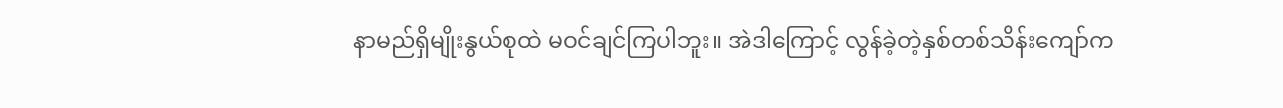နာမည်ရှိမျိုးနွယ်စုထဲ မဝင်ချင်ကြပါဘူး။ အဲဒါကြောင့် လွန်ခဲ့တဲ့နှစ်တစ်သိန်းကျော်က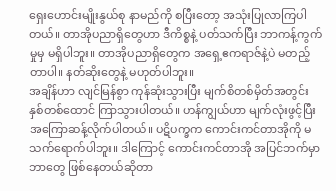ရှေးဟောင်းမျိုးနွယ်စု နာမည်ကို စပြီးတော့ အသုံးပြုလာကြပါတယ်။ တာအိုပညာရှိတွေဟာ ဒီကိစ္စနဲ့ ပတ်သက်ပြီး ဘာကန့်ကွက်မှုမှ မရှိပါဘူး။ တာအိုပညာရှိတွေက အရှေ့ဧကရာဇ်နဲ့ပဲ မတည့်တာပါ။ နတ်ဆိုးတွေနဲ့ မဟုတ်ပါဘူး။
အချိန်ဟာ လျင်မြန်စွာ ကုန်ဆုံးသွားပြီး မျက်စိတစ်မှိတ်အတွင်း နှစ်တစ်ထောင် ကြာသွားပါတယ်။ ဟန်ကျွယ်ဟာ မျက်လုံးဖွင့်ပြီး အကြောဆန့်လိုက်ပါတယ်။ ပဋိပက္ခက ကောင်းကင်တာအိုကို မသက်ရောက်ပါဘူး။ ဒါကြောင့် ကောင်းကင်တာအို အပြင်ဘက်မှာ ဘာတွေ ဖြစ်နေတယ်ဆိုတာ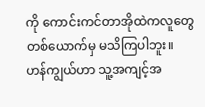ကို ကောင်းကင်တာအိုထဲကလူတွေ တစ်ယောက်မှ မသိကြပါဘူး။
ဟန်ကျွယ်ဟာ သူ့အကျင့်အ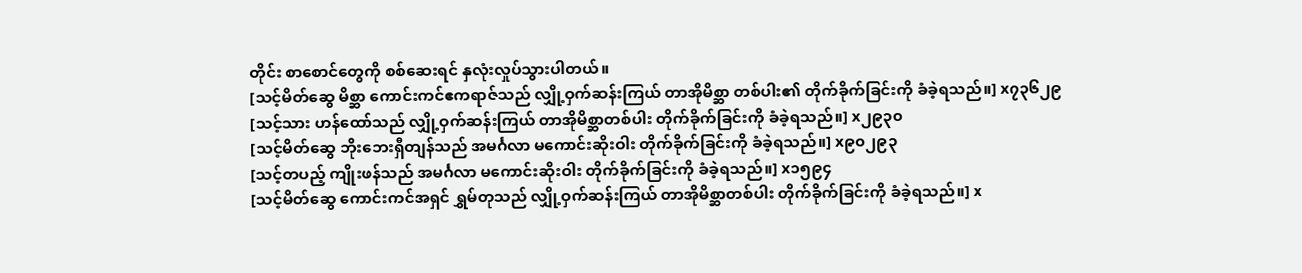တိုင်း စာစောင်တွေကို စစ်ဆေးရင် နှလုံးလှုပ်သွားပါတယ်။
[သင့်မိတ်ဆွေ မိစ္ဆာ ကောင်းကင်ဧကရာဇ်သည် လျှို့ဝှက်ဆန်းကြယ် တာအိုမိစ္ဆာ တစ်ပါး၏ တိုက်ခိုက်ခြင်းကို ခံခဲ့ရသည်။] x၇၃၆၂၉
[သင့်သား ဟန်ထော်သည် လျှို့ဝှက်ဆန်းကြယ် တာအိုမိစ္ဆာတစ်ပါး တိုက်ခိုက်ခြင်းကို ခံခဲ့ရသည်။] x၂၉၃၀
[သင့်မိတ်ဆွေ ဘိုးဘေးရှီတျန်သည် အမင်္ဂလာ မကောင်းဆိုးဝါး တိုက်ခိုက်ခြင်းကို ခံခဲ့ရသည်။] x၉၀၂၉၃
[သင့်တပည့် ကျိုးဖန်သည် အမင်္ဂလာ မကောင်းဆိုးဝါး တိုက်ခိုက်ခြင်းကို ခံခဲ့ရသည်။] x၁၅၉၄
[သင့်မိတ်ဆွေ ကောင်းကင်အရှင် ရွှမ်တုသည် လျှို့ဝှက်ဆန်းကြယ် တာအိုမိစ္ဆာတစ်ပါး တိုက်ခိုက်ခြင်းကို ခံခဲ့ရသည်။] x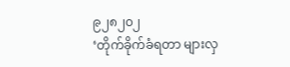၉၂၈၂၀၂
‘တိုက်ခိုက်ခံရတာ များလှ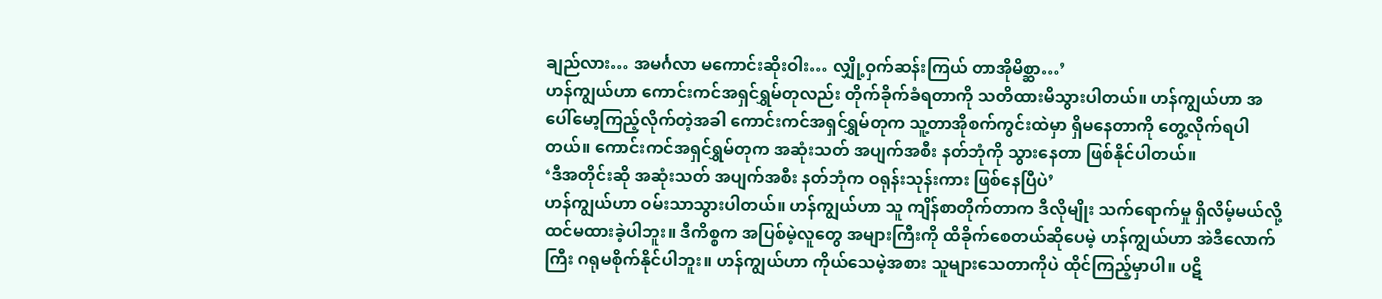ချည်လား… အမင်္ဂလာ မကောင်းဆိုးဝါး… လျှို့ဝှက်ဆန်းကြယ် တာအိုမိစ္ဆာ…’
ဟန်ကျွယ်ဟာ ကောင်းကင်အရှင်ရွှမ်တုလည်း တိုက်ခိုက်ခံရတာကို သတိထားမိသွားပါတယ်။ ဟန်ကျွယ်ဟာ အပေါ်မော့ကြည့်လိုက်တဲ့အခါ ကောင်းကင်အရှင်ရွှမ်တုက သူ့တာအိုစက်ကွင်းထဲမှာ ရှိမနေတာကို တွေ့လိုက်ရပါတယ်။ ကောင်းကင်အရှင်ရွှမ်တုက အဆုံးသတ် အပျက်အစီး နတ်ဘုံကို သွားနေတာ ဖြစ်နိုင်ပါတယ်။
‘ဒီအတိုင်းဆို အဆုံးသတ် အပျက်အစီး နတ်ဘုံက ဝရုန်းသုန်းကား ဖြစ်နေပြီပဲ’
ဟန်ကျွယ်ဟာ ဝမ်းသာသွားပါတယ်။ ဟန်ကျွယ်ဟာ သူ ကျိန်စာတိုက်တာက ဒီလိုမျိုး သက်ရောက်မှု ရှိလိမ့်မယ်လို့ ထင်မထားခဲ့ပါဘူး။ ဒီကိစ္စက အပြစ်မဲ့လူတွေ အများကြီးကို ထိခိုက်စေတယ်ဆိုပေမဲ့ ဟန်ကျွယ်ဟာ အဲဒီလောက်ကြီး ဂရုမစိုက်နိုင်ပါဘူး။ ဟန်ကျွယ်ဟာ ကိုယ်သေမဲ့အစား သူများသေတာကိုပဲ ထိုင်ကြည့်မှာပါ။ ပဋိ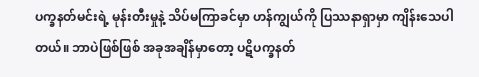ပက္ခနတ်မင်းရဲ့ မုန်းတီးမှုနဲ့ သိပ်မကြာခင်မှာ ဟန်ကျွယ်ကို ပြဿနာရှာမှာ ကျိန်းသေပါတယ်။ ဘာပဲဖြစ်ဖြစ် အခုအချိန်မှာတော့ ပဋိပက္ခနတ်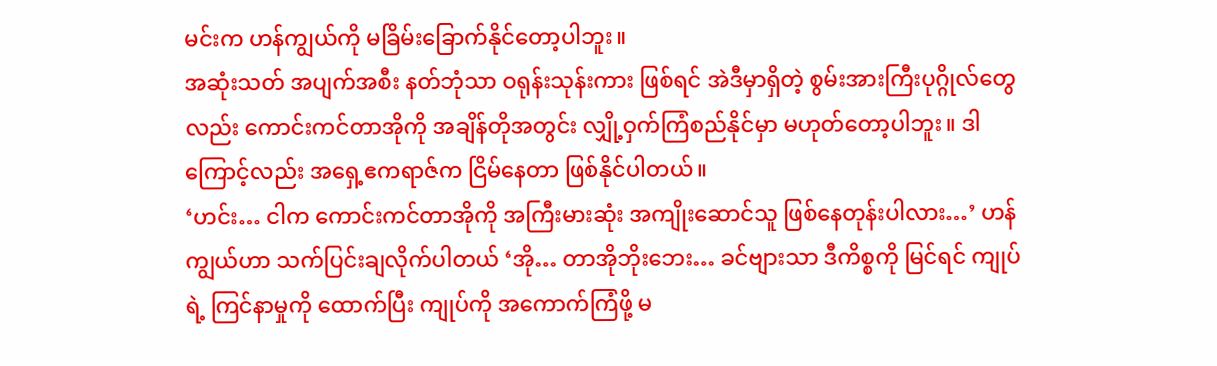မင်းက ဟန်ကျွယ်ကို မခြိမ်းခြောက်နိုင်တော့ပါဘူး။
အဆုံးသတ် အပျက်အစီး နတ်ဘုံသာ ဝရုန်းသုန်းကား ဖြစ်ရင် အဲဒီမှာရှိတဲ့ စွမ်းအားကြီးပုဂ္ဂိုလ်တွေလည်း ကောင်းကင်တာအိုကို အချိန်တိုအတွင်း လျှို့ဝှက်ကြံစည်နိုင်မှာ မဟုတ်တော့ပါဘူး။ ဒါကြောင့်လည်း အရှေ့ဧကရာဇ်က ငြိမ်နေတာ ဖြစ်နိုင်ပါတယ်။
‘ဟင်း… ငါက ကောင်းကင်တာအိုကို အကြီးမားဆုံး အကျိုးဆောင်သူ ဖြစ်နေတုန်းပါလား…’ ဟန်ကျွယ်ဟာ သက်ပြင်းချလိုက်ပါတယ် ‘အို… တာအိုဘိုးဘေး… ခင်ဗျားသာ ဒီကိစ္စကို မြင်ရင် ကျုပ်ရဲ့ ကြင်နာမှုကို ထောက်ပြီး ကျုပ်ကို အကောက်ကြံဖို့ မ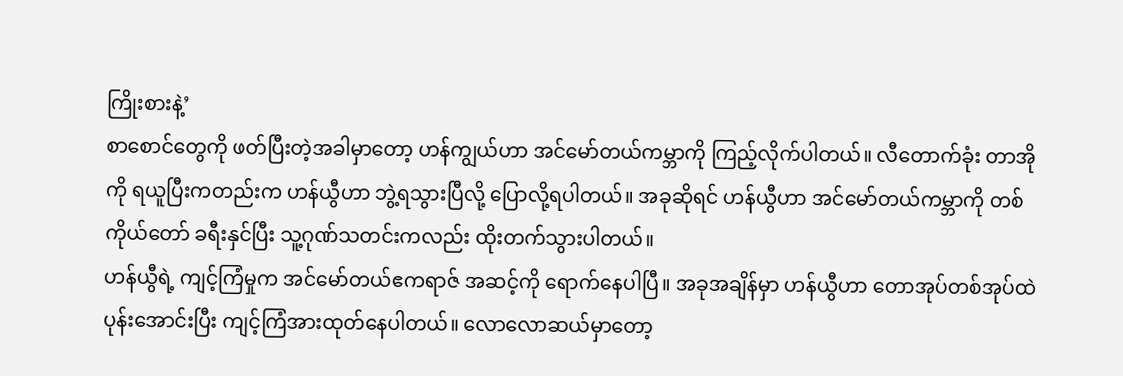ကြိုးစားနဲ့’
စာစောင်တွေကို ဖတ်ပြီးတဲ့အခါမှာတော့ ဟန်ကျွယ်ဟာ အင်မော်တယ်ကမ္ဘာကို ကြည့်လိုက်ပါတယ်။ လီတောက်ခုံး တာအိုကို ရယူပြီးကတည်းက ဟန်ယွီဟာ ဘွဲ့ရသွားပြီလို့ ပြောလို့ရပါတယ်။ အခုဆိုရင် ဟန်ယွီဟာ အင်မော်တယ်ကမ္ဘာကို တစ်ကိုယ်တော် ခရီးနှင်ပြီး သူ့ဂုဏ်သတင်းကလည်း ထိုးတက်သွားပါတယ်။
ဟန်ယွီရဲ့ ကျင့်ကြံမှုက အင်မော်တယ်ဧကရာဇ် အဆင့်ကို ရောက်နေပါပြီ။ အခုအချိန်မှာ ဟန်ယွီဟာ တောအုပ်တစ်အုပ်ထဲ ပုန်းအောင်းပြီး ကျင့်ကြံအားထုတ်နေပါတယ်။ လောလောဆယ်မှာတော့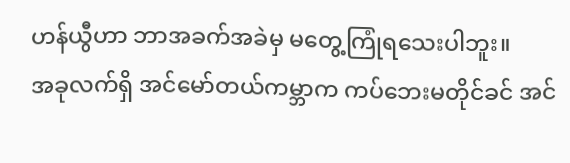ဟန်ယွီဟာ ဘာအခက်အခဲမှ မတွေ့ကြုံရသေးပါဘူး။
အခုလက်ရှိ အင်မော်တယ်ကမ္ဘာက ကပ်ဘေးမတိုင်ခင် အင်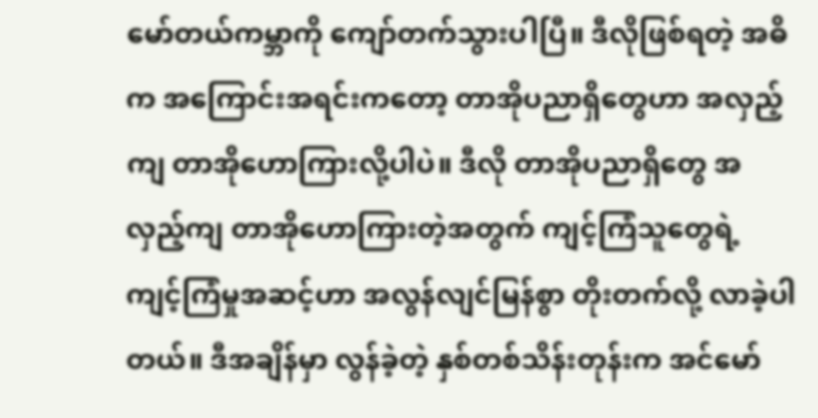မော်တယ်ကမ္ဘာကို ကျော်တက်သွားပါပြီ။ ဒီလိုဖြစ်ရတဲ့ အဓိက အကြောင်းအရင်းကတော့ တာအိုပညာရှိတွေဟာ အလှည့်ကျ တာအိုဟောကြားလို့ပါပဲ။ ဒီလို တာအိုပညာရှိတွေ အလှည့်ကျ တာအိုဟောကြားတဲ့အတွက် ကျင့်ကြံသူတွေရဲ့ ကျင့်ကြံမှုအဆင့်ဟာ အလွန်လျင်မြန်စွာ တိုးတက်လို့ လာခဲ့ပါတယ်။ ဒီအချိန်မှာ လွန်ခဲ့တဲ့ နှစ်တစ်သိန်းတုန်းက အင်မော်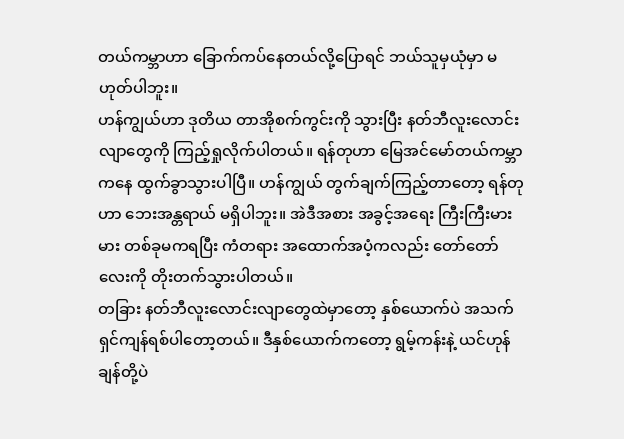တယ်ကမ္ဘာဟာ ခြောက်ကပ်နေတယ်လို့ပြောရင် ဘယ်သူမှယုံမှာ မဟုတ်ပါဘူး။
ဟန်ကျွယ်ဟာ ဒုတိယ တာအိုစက်ကွင်းကို သွားပြီး နတ်ဘီလူးလောင်းလျာတွေကို ကြည့်ရှုလိုက်ပါတယ်။ ရန်တုဟာ မြေအင်မော်တယ်ကမ္ဘာကနေ ထွက်ခွာသွားပါပြီ။ ဟန်ကျွယ် တွက်ချက်ကြည့်တာတော့ ရန်တုဟာ ဘေးအန္တရာယ် မရှိပါဘူး။ အဲဒီအစား အခွင့်အရေး ကြီးကြီးမားမား တစ်ခုမကရပြီး ကံတရား အထောက်အပံ့ကလည်း တော်တော်လေးကို တိုးတက်သွားပါတယ်။
တခြား နတ်ဘီလူးလောင်းလျာတွေထဲမှာတော့ နှစ်ယောက်ပဲ အသက်ရှင်ကျန်ရစ်ပါတော့တယ်။ ဒီနှစ်ယောက်ကတော့ ရွမ့်ကန်းနဲ့ ယင်ဟုန်ချန်တို့ပဲ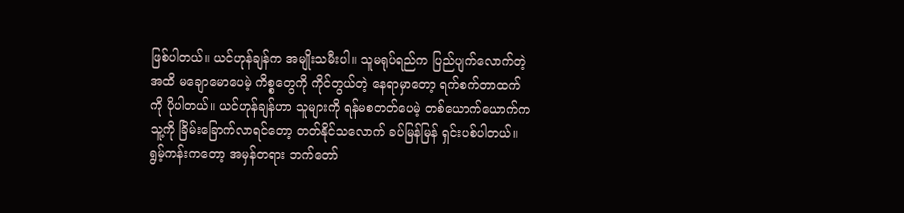ဖြစ်ပါတယ်။ ယင်ဟုန်ချန်က အမျိုးသမီးပါ။ သူမရုပ်ရည်က ပြည်ပျက်လောက်တဲ့အထိ မချောမောပေမဲ့ ကိစ္စတွေကို ကိုင်တွယ်တဲ့ နေရာမှာတော့ ရက်စက်တာထက်ကို ပိုပါတယ်။ ယင်ဟုန်ချန်ဟာ သူများကို ရန်မစတတ်ပေမဲ့ တစ်ယောက်ယောက်က သူ့ကို ခြိမ်းခြောက်လာရင်တော့ တတ်နိုင်သလောက် ခပ်မြန်မြန် ရှင်းပစ်ပါတယ်။
ရွမ့်ကန်းကတော့ အမှန်တရား ဘက်တော်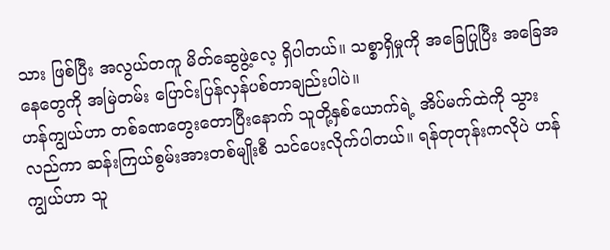သား ဖြစ်ပြီး အလွယ်တကူ မိတ်ဆွေဖွဲ့လေ့ ရှိပါတယ်။ သစ္စာရှိမှုကို အခြေပြုပြီး အခြေအနေတွေကို အမြဲတမ်း ပြောင်းပြန်လှန်ပစ်တာချည်းပါပဲ။
ဟန်ကျွယ်ဟာ တစ်ခဏတွေးတောပြီးနောက် သူတို့နှစ်ယောက်ရဲ့ အိပ်မက်ထဲကို သွားလည်ကာ ဆန်းကြယ်စွမ်းအားတစ်မျိုးစီ သင်ပေးလိုက်ပါတယ်။ ရန်တုတုန်းကလိုပဲ ဟန်ကျွယ်ဟာ သူ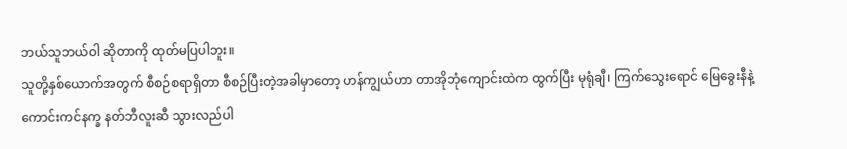ဘယ်သူဘယ်ဝါ ဆိုတာကို ထုတ်မပြပါဘူး။
သူတို့နှစ်ယောက်အတွက် စီစဉ်စရာရှိတာ စီစဉ်ပြီးတဲ့အခါမှာတော့ ဟန်ကျွယ်ဟာ တာအိုဘုံကျောင်းထဲက ထွက်ပြီး မုရုံချီ၊ ကြက်သွေးရောင် မြေခွေးနီနဲ့ ကောင်းကင်နက္ခ နတ်ဘီလူးဆီ သွားလည်ပါ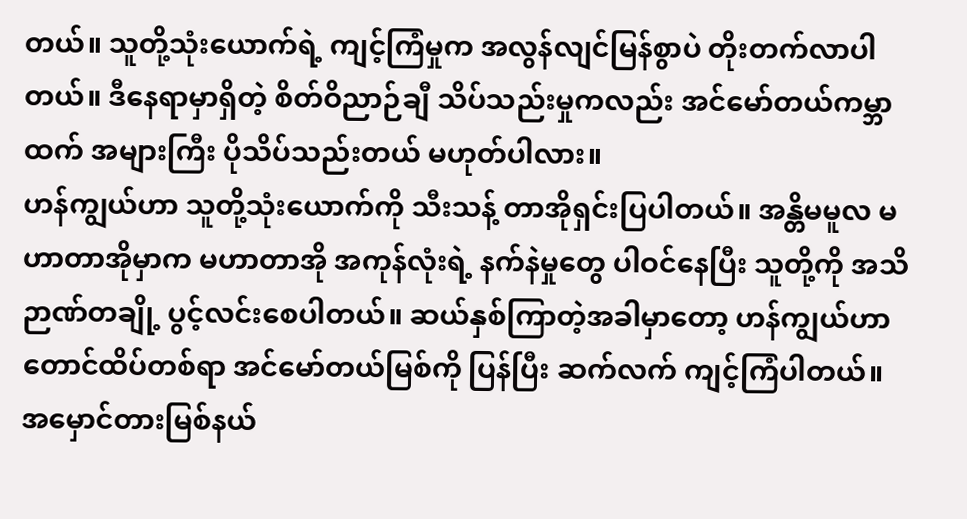တယ်။ သူတို့သုံးယောက်ရဲ့ ကျင့်ကြံမှုက အလွန်လျင်မြန်စွာပဲ တိုးတက်လာပါတယ်။ ဒီနေရာမှာရှိတဲ့ စိတ်ဝိညာဉ်ချီ သိပ်သည်းမှုကလည်း အင်မော်တယ်ကမ္ဘာထက် အများကြီး ပိုသိပ်သည်းတယ် မဟုတ်ပါလား။
ဟန်ကျွယ်ဟာ သူတို့သုံးယောက်ကို သီးသန့် တာအိုရှင်းပြပါတယ်။ အန္တိမမူလ မဟာတာအိုမှာက မဟာတာအို အကုန်လုံးရဲ့ နက်နဲမှုတွေ ပါဝင်နေပြီး သူတို့ကို အသိဉာဏ်တချို့ ပွင့်လင်းစေပါတယ်။ ဆယ်နှစ်ကြာတဲ့အခါမှာတော့ ဟန်ကျွယ်ဟာ တောင်ထိပ်တစ်ရာ အင်မော်တယ်မြစ်ကို ပြန်ပြီး ဆက်လက် ကျင့်ကြံပါတယ်။
အ‌မှောင်တားမြစ်နယ်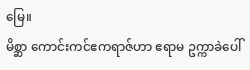မြေ။
မိစ္ဆာ ကောင်းကင်ဧကရာဇ်ဟာ ဧရာမ ဥက္ကာခဲပေါ်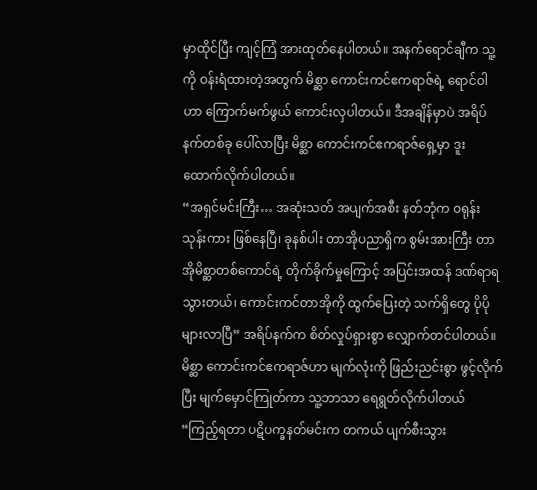မှာထိုင်ပြီး ကျင့်ကြံ အားထုတ်နေပါတယ်။ အနက်ရောင်ချီက သူ့ကို ဝန်းရံထားတဲ့အတွက် မိစ္ဆာ ကောင်းကင်ဧကရာဇ်ရဲ့ ရောင်ဝါဟာ ကြောက်မက်ဖွယ် ကောင်းလှပါတယ်။ ဒီအချိန်မှာပဲ အရိပ်နက်တစ်ခု ပေါ်လာပြီး မိစ္ဆာ ကောင်းကင်ဧကရာဇ်ရှေ့မှာ ဒူးထောက်လိုက်ပါတယ်။
“အရှင်မင်းကြီး… အဆုံးသတ် အပျက်အစီး နတ်ဘုံက ဝရုန်းသုန်းကား ဖြစ်နေပြီ၊ ခုနစ်ပါး တာအိုပညာရှိက စွမ်းအားကြီး တာအိုမိစ္ဆာတစ်ကောင်ရဲ့ တိုက်ခိုက်မှုကြောင့် အပြင်းအထန် ဒဏ်ရာရသွားတယ်၊ ကောင်းကင်တာအိုကို ထွက်ပြေးတဲ့ သက်ရှိတွေ ပိုပိုများလာပြီ” အရိပ်နက်က စိတ်လှုပ်ရှားစွာ လျှောက်တင်ပါတယ်။
မိစ္ဆာ ကောင်းကင်ဧကရာဇ်ဟာ မျက်လုံးကို ဖြည်းညင်းစွာ ဖွင့်လိုက်ပြီး မျက်မှောင်ကြုတ်ကာ သူ့ဘာသာ ရေရွတ်လိုက်ပါတယ် “ကြည့်ရတာ ပဋိပက္ခနတ်မင်းက တကယ် ပျက်စီးသွား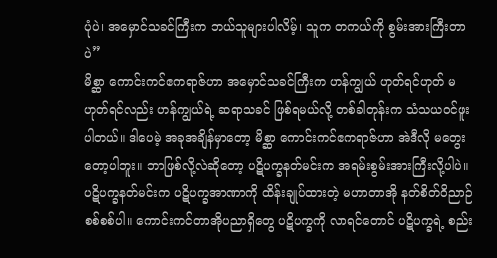ပုံပဲ၊ အမှောင်သခင်ကြီးက ဘယ်သူများပါလိမ့်၊ သူက တကယ်ကို စွမ်းအားကြီးတာပဲ”
မိစ္ဆာ ကောင်းကင်ဧကရာဇ်ဟာ အမှောင်သခင်ကြီးက ဟန်ကျွယ် ဟုတ်ရင်ဟုတ် မဟုတ်ရင်လည်း ဟန်ကျွယ်ရဲ့ ဆရာသခင် ဖြစ်ရမယ်လို့ တစ်ခါတုန်းက သံသယဝင်ဖူးပါတယ်။ ဒါပေမဲ့ အခုအချိန်မှာတော့ မိစ္ဆာ ကောင်းကင်ဧကရာဇ်ဟာ အဲဒီလို မတွေးတော့ပါဘူး။ ဘာဖြစ်လို့လဲဆိုတော့ ပဋိပက္ခနတ်မင်းက အရမ်းစွမ်းအားကြီးလို့ပါပဲ။
ပဋိပက္ခနတ်မင်းက ပဋိပက္ခအာဏာကို ထိန်းချုပ်ထားတဲ့ မဟာတာအို နတ်စိတ်ဝိညာဉ် စစ်စစ်ပါ။ ကောင်းကင်တာအိုပညာရှိတွေ ပဋိပက္ခကို လာရင်တောင် ပဋိပက္ခရဲ့ စည်း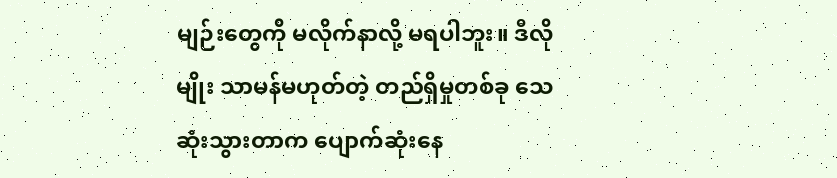မျဉ်းတွေကို မလိုက်နာလို့ မရပါဘူး။ ဒီလိုမျိုး သာမန်မဟုတ်တဲ့ တည်ရှိမှုတစ်ခု သေဆုံးသွားတာက ပျောက်ဆုံးနေ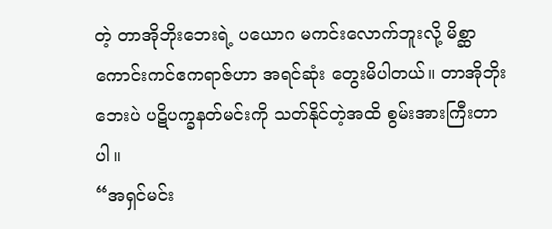တဲ့ တာအိုဘိုးဘေးရဲ့ ပယောဂ မကင်းလောက်ဘူးလို့ မိစ္ဆာ ကောင်းကင်ဧကရာဇ်ဟာ အရင်ဆုံး တွေးမိပါတယ်။ တာအိုဘိုးဘေးပဲ ပဋိပက္ခနတ်မင်းကို သတ်နိုင်တဲ့အထိ စွမ်းအားကြီးတာပါ။
“အရှင်မင်း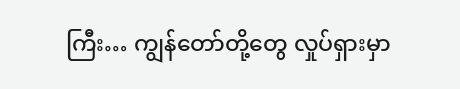ကြီး… ကျွန်တော်တို့တွေ လှုပ်ရှားမှာ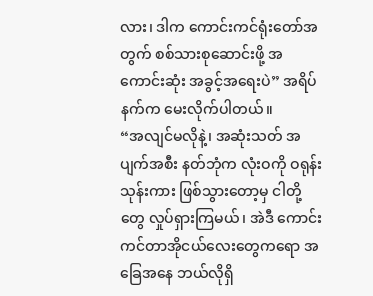လား၊ ဒါက ကောင်းကင်ရုံးတော်အတွက် စစ်သားစုဆောင်းဖို့ အကောင်းဆုံး အခွင့်အရေးပဲ” အရိပ်နက်က မေးလိုက်ပါတယ်။
“အလျင်မလိုနဲ့၊ အဆုံးသတ် အပျက်အစီး နတ်ဘုံက လုံးဝကို ဝရုန်းသုန်းကား ဖြစ်သွားတော့မှ ငါတို့တွေ လှုပ်ရှားကြမယ်၊ အဲဒီ ကောင်းကင်တာအိုငယ်လေးတွေကရော အခြေအနေ ဘယ်လိုရှိ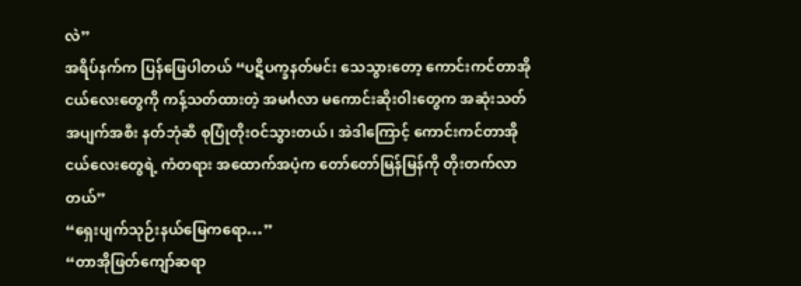လဲ”
အရိပ်နက်က ပြန်ဖြေပါတယ် “ပဋိပက္ခနတ်မင်း သေသွားတော့ ကောင်းကင်တာအိုငယ်လေးတွေကို ကန့်သတ်ထားတဲ့ အမင်္ဂလာ မကောင်းဆိုးဝါးတွေက အဆုံးသတ် အပျက်အစီး နတ်ဘုံဆီ စုပြုံတိုးဝင်သွားတယ်၊ အဲဒါကြောင့် ကောင်းကင်တာအိုငယ်လေးတွေရဲ့ ကံတရား အထောက်အပံ့က တော်တော်မြန်မြန်ကို တိုးတက်လာတယ်”
“ရှေးပျက်သုဉ်းနယ်မြေကရော…”
“တာအိုဖြတ်ကျော်ဆရာ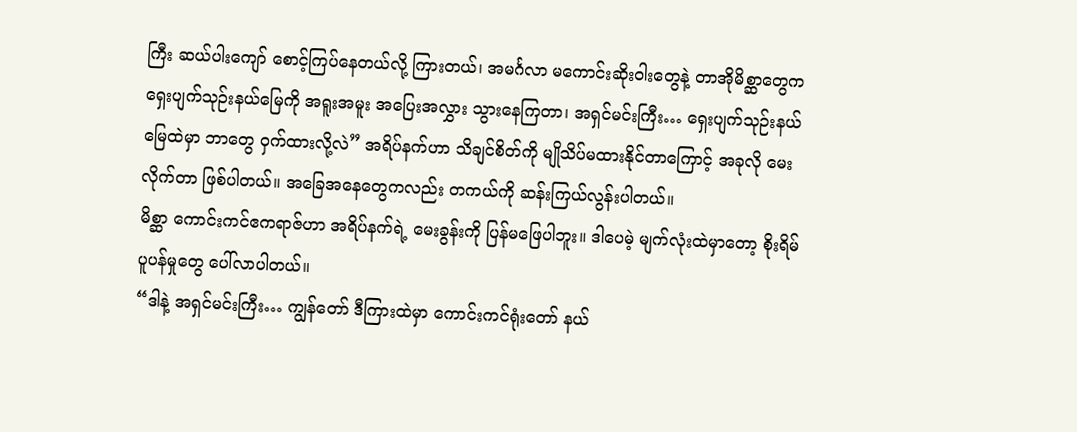ကြီး ဆယ်ပါးကျော် စောင့်ကြပ်နေတယ်လို့ ကြားတယ်၊ အမင်္ဂလာ မကောင်းဆိုးဝါးတွေနဲ့ တာအိုမိစ္ဆာတွေက ရှေးပျက်သုဉ်းနယ်မြေကို အရူးအမူး အပြေးအလွှား သွားနေကြတာ၊ အရှင်မင်းကြီး… ရှေးပျက်သုဉ်းနယ်မြေထဲမှာ ဘာတွေ ဝှက်ထားလို့လဲ” အရိပ်နက်ဟာ သိချင်စိတ်ကို မျိုသိပ်မထားနိုင်တာကြောင့် အခုလို မေးလိုက်တာ ဖြစ်ပါတယ်။ အခြေအနေတွေကလည်း တကယ်ကို ဆန်းကြယ်လွန်းပါတယ်။
မိစ္ဆာ ကောင်းကင်ဧကရာဇ်ဟာ အရိပ်နက်ရဲ့ မေးခွန်းကို ပြန်မဖြေပါဘူး။ ဒါပေမဲ့ မျက်လုံးထဲမှာတော့ စိုးရိမ်ပူပန်မှုတွေ ပေါ်လာပါတယ်။
“ဒါနဲ့ အရှင်မင်းကြီး… ကျွန်တော် ဒီကြားထဲမှာ ကောင်းကင်ရုံးတော် နယ်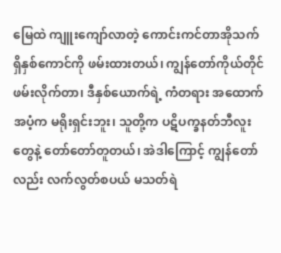မြေထဲ ကျူးကျော်လာတဲ့ ကောင်းကင်တာအိုသက်ရှိနှစ်ကောင်ကို ဖမ်းထားတယ်၊ ကျွန်တော်ကိုယ်တိုင် ဖမ်းလိုက်တာ၊ ဒီနှစ်ယောက်ရဲ့ ကံတရား အထောက်အပံ့က မရိုးရှင်းဘူး၊ သူတို့က ပဋိပက္ခနတ်ဘီလူးတွေနဲ့ တော်တော်တူတယ်၊ အဲဒါကြောင့် ကျွန်တော်လည်း လက်လွတ်စပယ် မသတ်ရဲ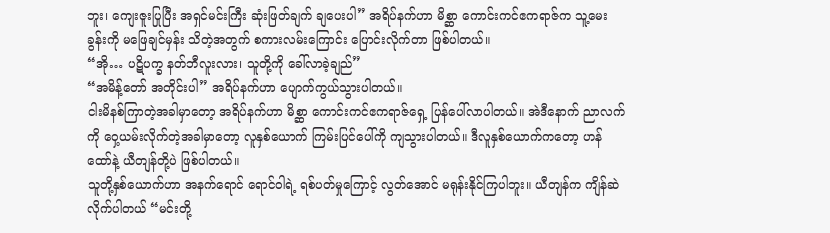ဘူး၊ ကျေးဇူးပြုပြီး အရှင်မင်းကြီး ဆုံးဖြတ်ချက် ချပေးပါ” အရိပ်နက်ဟာ မိစ္ဆာ ကောင်းကင်ဧကရာဇ်က သူ့မေးခွန်းကို မဖြေချင်မှန်း သိတဲ့အတွက် စကားလမ်းကြောင်း ပြောင်းလိုက်တာ ဖြစ်ပါတယ်။
“အို… ပဋိပက္ခ နတ်ဘီလူးလား၊ သူတို့ကို ခေါ်လာခဲ့ချည်”
“အမိန့်တော် အတိုင်းပါ” အရိပ်နက်ဟာ ပျောက်ကွယ်သွားပါတယ်။
ငါးမိနစ်ကြာတဲ့အခါမှာတော့ အရိပ်နက်ဟာ မိစ္ဆာ ကောင်းကင်ဧကရာဇ်ရှေ့ ပြန်ပေါ်လာပါတယ်။ အဲဒီနောက် ညာလက်ကို ဝှေ့ယမ်းလိုက်တဲ့အခါမှာတော့ လူနှစ်ယောက် ကြမ်းပြင်ပေါ်ကို ကျသွားပါတယ်။ ဒီလူနှစ်ယောက်ကတော့ ဟန်ထော်နဲ့ ယီတျန်တို့ပဲ ဖြစ်ပါတယ်။
သူတို့နှစ်ယောက်ဟာ အနက်ရောင် ရောင်ဝါရဲ့ ရစ်ပတ်မှုကြောင့် လွတ်အောင် မရုန်းနိုင်ကြပါဘူး။ ယီတျန်က ကျိန်ဆဲလိုက်ပါတယ် “မင်းတို့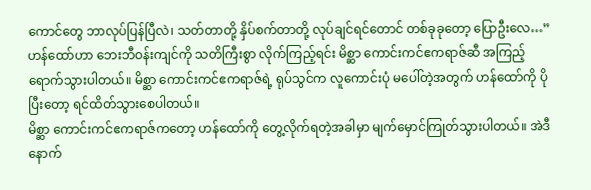ကောင်တွေ ဘာလုပ်ပြန်ပြီလဲ၊ သတ်တာတို့ နှိပ်စက်တာတို့ လုပ်ချင်ရင်တောင် တစ်ခုခုတော့ ပြောဦးလေ…”
ဟန်ထော်ဟာ ဘေးဘီဝန်းကျင်ကို သတိကြီးစွာ လိုက်ကြည့်ရင်း မိစ္ဆာ ကောင်းကင်ဧကရာဇ်ဆီ အကြည့်ရောက်သွားပါတယ်။ မိစ္ဆာ ကောင်းကင်ဧကရာဇ်ရဲ့ ရုပ်သွင်က လူကောင်းပုံ မပေါ်တဲ့အတွက် ဟန်ထော်ကို ပိုပြီးတော့ ရင်ထိတ်သွားစေပါတယ်။
မိစ္ဆာ ကောင်းကင်ဧကရာဇ်ကတော့ ဟန်ထော်ကို တွေ့လိုက်ရတဲ့အခါမှာ မျက်မှောင်ကြုတ်သွားပါတယ်။ အဲဒီနောက်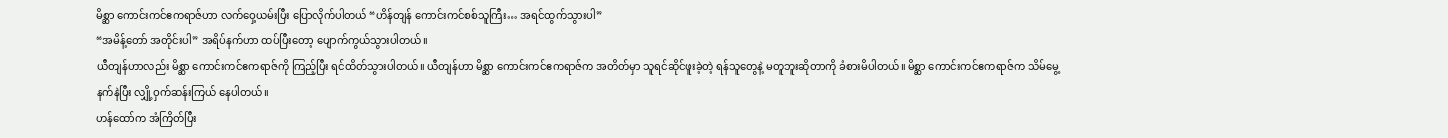မိစ္ဆာ ကောင်းကင်ဧကရာဇ်ဟာ လက်ဝှေ့ယမ်းပြီး ပြောလိုက်ပါတယ် “ဟိန်တျန် ကောင်းကင်စစ်သူကြီး… အရင်ထွက်သွားပါ”
“အမိန့်တော် အတိုင်းပါ” အရိပ်နက်ဟာ ထပ်ပြီးတော့ ပျောက်ကွယ်သွားပါတယ်။
ယီတျန်ဟာလည်း မိစ္ဆာ ကောင်းကင်ဧကရာဇ်ကို ကြည့်ပြီး ရင်ထိတ်သွားပါတယ်။ ယီတျန်ဟာ မိစ္ဆာ ကောင်းကင်ဧကရာဇ်က အတိတ်မှာ သူရင်ဆိုင်ဖူးခဲ့တဲ့ ရန်သူတွေနဲ့ မတူဘူးဆိုတာကို ခံစားမိပါတယ်။ မိစ္ဆာ ကောင်းကင်ဧကရာဇ်က သိမ်မွေ့နက်နဲပြီး လျှို့ဝှက်ဆန်းကြယ် နေပါတယ်။
ဟန်ထော်က အံကြိတ်ပြီး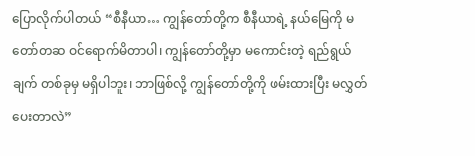ပြောလိုက်ပါတယ် “စီနီယာ… ကျွန်တော်တို့က စီနီယာရဲ့ နယ်မြေကို မတော်တဆ ဝင်ရောက်မိတာပါ၊ ကျွန်တော်တို့မှာ မကောင်းတဲ့ ရည်ရွယ်ချက် တစ်ခုမှ မရှိပါဘူး၊ ဘာဖြစ်လို့ ကျွန်တော်တို့ကို ဖမ်းထားပြီး မလွှတ်ပေးတာလဲ”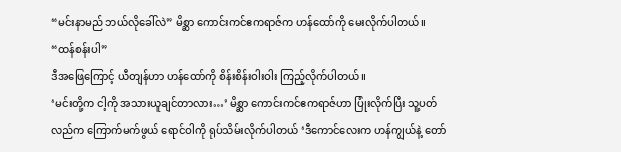“မင်းနာမည် ဘယ်လိုခေါ်လဲ” မိစ္ဆာ ကောင်းကင်ဧကရာဇ်က ဟန်ထော်ကို မေးလိုက်ပါတယ်။
“ထန်စန်းပါ”
ဒီအဖြေကြောင့် ယီတျန်ဟာ ဟန်ထော်ကို စိန်းစိန်းဝါးဝါး ကြည့်လိုက်ပါတယ်။
‘မင်းတို့က ငါ့ကို အသားယူချင်တာလား…’ မိစ္ဆာ ကောင်းကင်ဧကရာဇ်ဟာ ပြုံးလိုက်ပြီး သူ့ပတ်လည်က ကြောက်မက်ဖွယ် ရောင်ဝါကို ရုပ်သိမ်းလိုက်ပါတယ် ‘ဒီကောင်လေးက ဟန်ကျွယ်နဲ့ တော်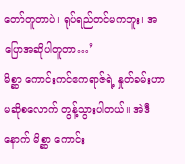တော်တူတာပဲ၊ ရုပ်ရည်တင်မကဘူး၊ အပြောအဆိုပါတူတာ…’
မိစ္ဆာ ကောင်းကင်ဧကရာဇ်ရဲ့ နှုတ်ခမ်းဟာ မဆိုစလောက် တွန့်သွားပါတယ်။ အဲဒီနောက် မိစ္ဆာ ကောင်း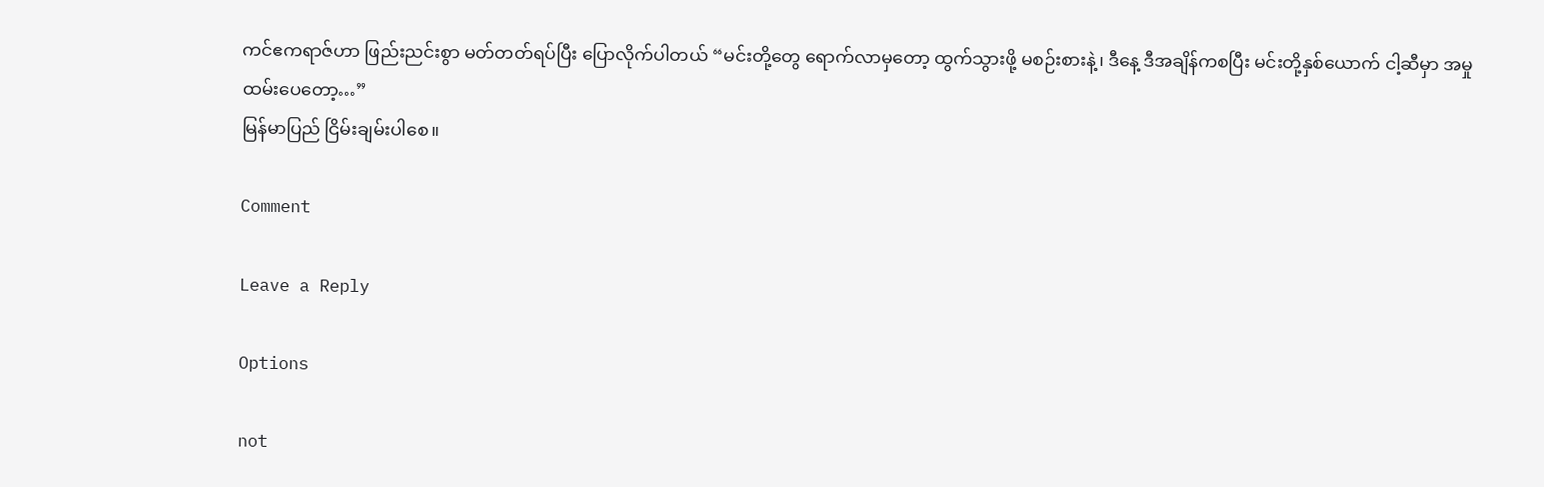ကင်ဧကရာဇ်ဟာ ဖြည်းညင်းစွာ မတ်တတ်ရပ်ပြီး ပြောလိုက်ပါတယ် “မင်းတို့တွေ ရောက်လာမှတော့ ထွက်သွားဖို့ မစဉ်းစားနဲ့၊ ဒီနေ့ ဒီအချိန်ကစပြီး မင်းတို့နှစ်ယောက် ငါ့ဆီမှာ အမှုထမ်းပေတော့…”
မြန်မာပြည် ငြိမ်းချမ်းပါစေ။

Comment

Leave a Reply

Options

not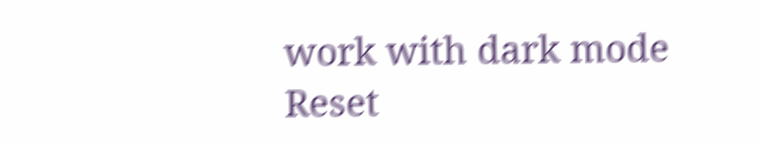work with dark mode
Reset